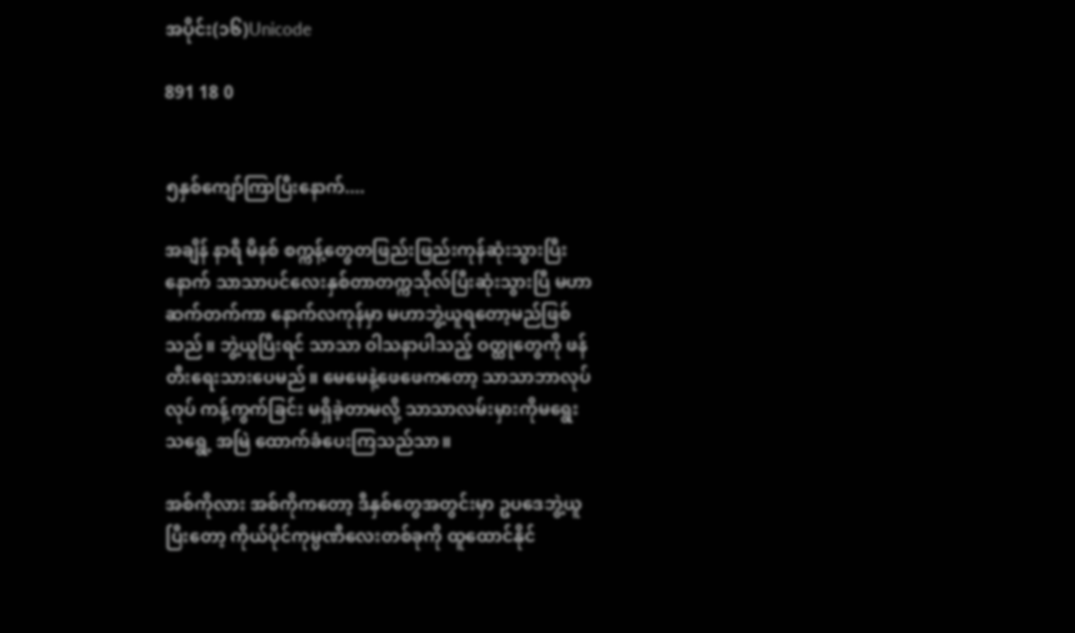အပိုင်း(၁၆)Unicode

891 18 0


၅နှစ်ကျော်ကြာပြီးနောက်....

အချိန် နာရီ မိနစ် စက္ကန့်တွေတဖြည်းဖြည်းကုန်ဆုံးသွားပြီးနောက် သာသာပင်လေးနှစ်တာတက္ကသိုလ်ပြီးဆုံးသွားပြီ မဟာဆက်တက်ကာ နောက်လကုန်မှာ မဟာဘွဲ့ယူရတော့မည်ဖြစ်သည်။ ဘွဲ့ယူပြီးရင် သာသာ ဝါသနာပါသည့် ဝတ္ထုတွေကို ဖန်တီးရေးသားပေမည်။ မေမေနဲ့ဖေဖေကတော့ သာသာဘာလုပ်လုပ် ကန့်ကွက်ခြင်း မရှိခဲ့တာမလို့ သာသာလမ်းမှားကိုမရွေးသရွေ့ အမြဲ ထောက်ခံပေးကြသည်သာ။

အစ်ကိုလား အစ်ကိုကတော့ ဒီနှစ်တွေအတွင်းမှာ ဥပဒေဘွဲ့ယူပြီးတော့ ကိုယ်ပိုင်ကုမ္ပဏီလေးတစ်ခုကို ထူထောင်နိုင်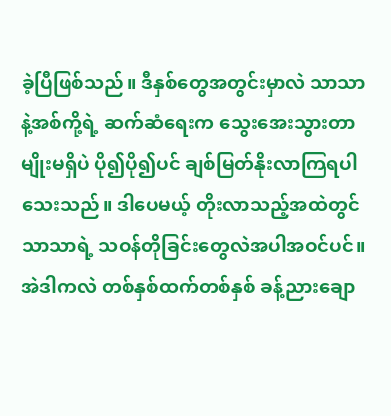ခဲ့ပြီဖြစ်သည်။ ဒီနှစ်တွေအတွင်းမှာလဲ သာသာနဲ့အစ်ကို့ရဲ့ ဆက်ဆံရေးက သွေးအေးသွားတာမျိုးမရှိပဲ ပို၍ပို၍ပင် ချစ်မြတ်နိုးလာကြရပါသေးသည်။ ဒါပေမယ့် တိုးလာသည့်အထဲတွင် သာသာရဲ့ သဝန်တိုခြင်းတွေလဲအပါအဝင်ပင်။ အဲဒါကလဲ တစ်နှစ်ထက်တစ်နှစ် ခန့်ညားချော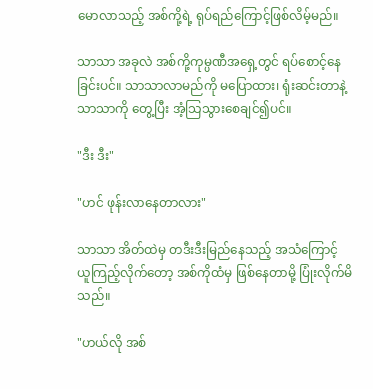မောလာသည့် အစ်ကို့ရဲ့ ရုပ်ရည်ကြောင့်ဖြစ်လိမ့်မည်။

သာသာ အခုလဲ အစ်ကို့ကုမ္ပဏီအရှေ့တွင် ရပ်စောင့်နေခြင်းပင်။ သာသာလာမည်ကို မပြောထား၊ ရုံးဆင်းတာနဲ့ သာသာကို တွေ့ပြီး အံ့သြသွားစေချင်၍ပင်။

"ဒီး ဒီး"

"ဟင် ဖုန်းလာနေတာလား"

သာသာ အိတ်ထဲမှ တဒီးဒီးမြည်နေသည့် အသံကြောင့် ယူကြည့်လိုက်တော့ အစ်ကိုထံမှ ဖြစ်နေတာမို့ ပြုံးလိုက်မိသည်။

"ဟယ်လို အစ်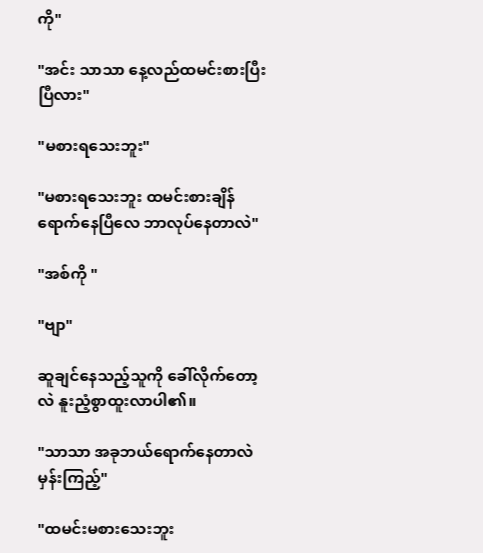ကို"

"အင်း သာသာ နေ့လည်ထမင်းစားပြီးပြီလား"

"မစားရသေးဘူး"

"မစားရသေးဘူး ထမင်းစားချိန်ရောက်နေပြီလေ ဘာလုပ်နေတာလဲ"

"အစ်ကို "

"ဗျာ"

ဆူချင်နေသည့်သူကို ခေါ်လိုက်တော့လဲ နူးညံ့စွာထူးလာပါ၏။

"သာသာ အခုဘယ်ရောက်နေတာလဲ မှန်းကြည့်"

"ထမင်းမစားသေးဘူး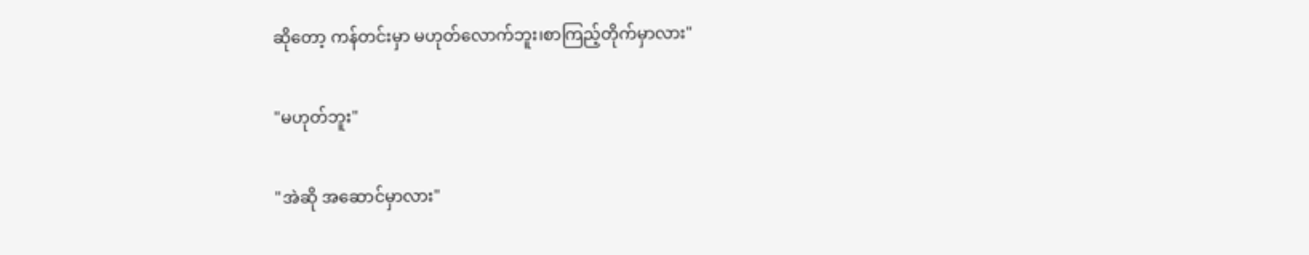ဆိုတော့ ကန်တင်းမှာ မဟုတ်လောက်ဘူး၊စာကြည့်တိုက်မှာလား"

"မဟုတ်ဘူး"

"အဲဆို အဆောင်မှာလား"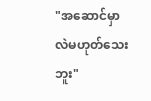"အဆောင်မှာလဲမဟုတ်သေးဘူး"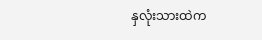နှလုံးသားထဲက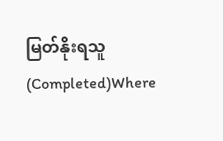မြတ်နိုးရသူ (Completed)Where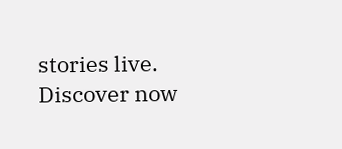stories live. Discover now